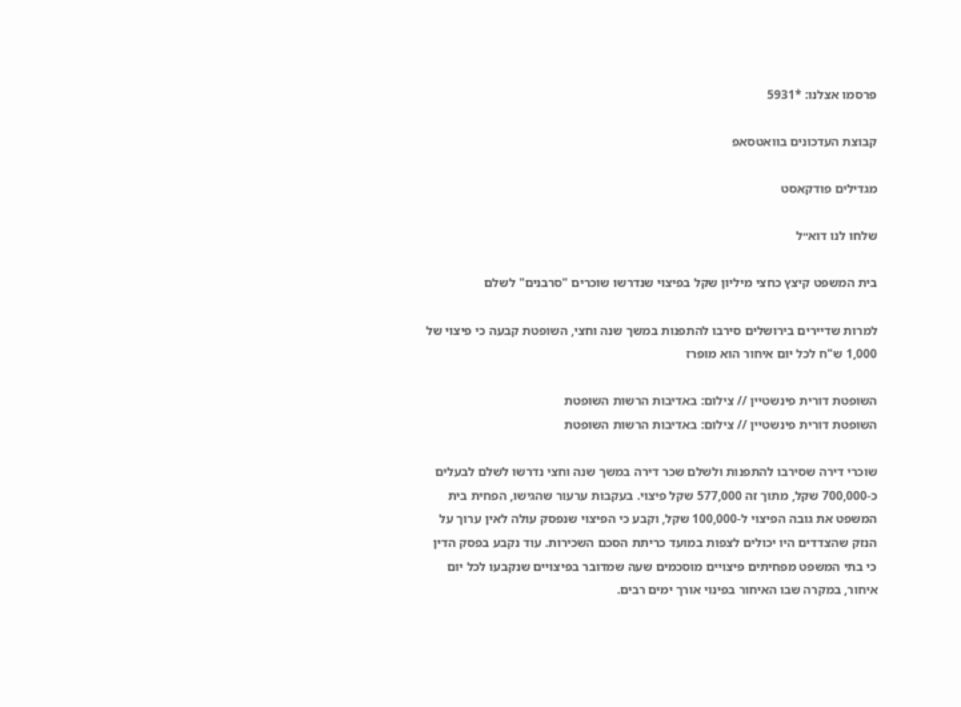פרסמו אצלנו: *5931

קבוצת העדכונים בוואטסאפ

מגדילים פודקאסט

שלחו לנו דוא״ל

בית המשפט קיצץ כחצי מיליון שקל בפיצוי שנדרשו שוכרים "סרבנים" לשלם

למרות שדיירים בירושלים סירבו להתפנות במשך שנה וחצי, השופטת קבעה כי פיצוי של 1,000 ש"ח לכל יום איחור הוא מופרז

השופטת דורית פינשטיין // צילום: באדיבות הרשות השופטת
השופטת דורית פינשטיין // צילום: באדיבות הרשות השופטת

שוכרי דירה שסירבו להתפנות ולשלם שכר דירה במשך שנה וחצי נדרשו לשלם לבעלים כ-700,000 שקל, מתוך זה 577,000 שקל פיצוי. בעקבות ערעור שהגישו, הפחית בית המשפט את גובה הפיצוי ל-100,000 שקל, וקבע כי הפיצוי שנפסק עולה לאין ערוך על הנזק שהצדדים היו יכולים לצפות במועד כריתת הסכם השכירות. עוד נקבע בפסק הדין כי בתי המשפט מפחיתים פיצויים מוסכמים שעה שמדובר בפיצויים שנקבעו לכל יום איחור, במקרה שבו האיחור בפינוי אורך ימים רבים.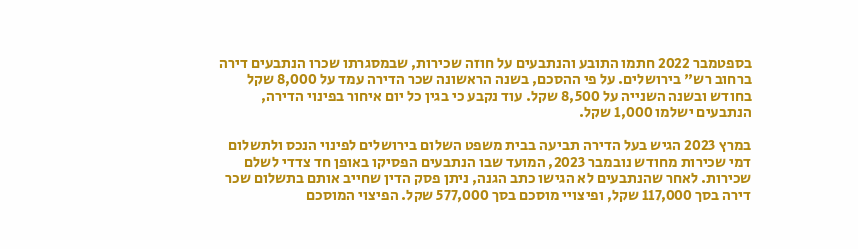בספטמבר 2022 חתמו התובע והנתבעים על חוזה שכירות, שבמסגרתו שכרו הנתבעים דירה ברחוב רש" בירושלים. על פי ההסכם, בשנה הראשונה שכר הדירה עמד על 8,000 שקל בחודש ובשנה השנייה על 8,500 שקל. עוד נקבע כי בגין כל יום איחור בפינוי הדירה, הנתבעים ישלמו 1,000 שקל.

במרץ 2023 הגיש בעל הדירה תביעה בבית משפט השלום בירושלים לפינוי הנכס ולתשלום דמי שכירות מחודש נובמבר 2023, המועד שבו הנתבעים הפסיקו באופן חד צדדי לשלם שכירות. לאחר שהנתבעים לא הגישו כתב הגנה, ניתן פסק הדין שחייב אותם בתשלום שכר דירה בסך 117,000 שקל, ופיצויי מוסכם בסך 577,000 שקל. הפיצוי המוסכם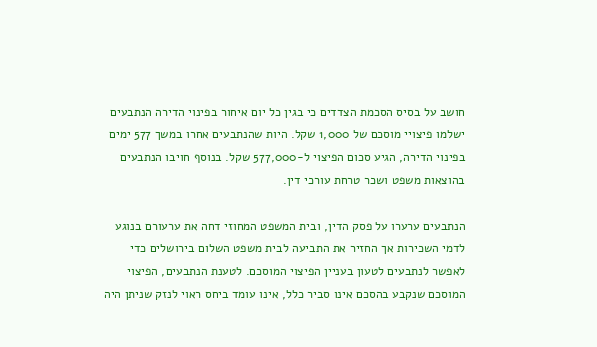חושב על בסיס הסכמת הצדדים כי בגין כל יום איחור בפינוי הדירה הנתבעים ישלמו פיצויי מוסכם של 1,000 שקל. היות שהנתבעים אחרו במשך 577 ימים בפינוי הדירה, הגיע סכום הפיצוי ל-577,000 שקל. בנוסף חויבו הנתבעים בהוצאות משפט ושכר טרחת עורכי דין.

הנתבעים ערערו על פסק הדין, ובית המשפט המחוזי דחה את ערעורם בנוגע לדמי השכירות אך החזיר את התביעה לבית משפט השלום בירושלים כדי לאפשר לנתבעים לטעון בעניין הפיצוי המוסכם. לטענת הנתבעים, הפיצוי המוסכם שנקבע בהסכם אינו סביר כלל, אינו עומד ביחס ראוי לנזק שניתן היה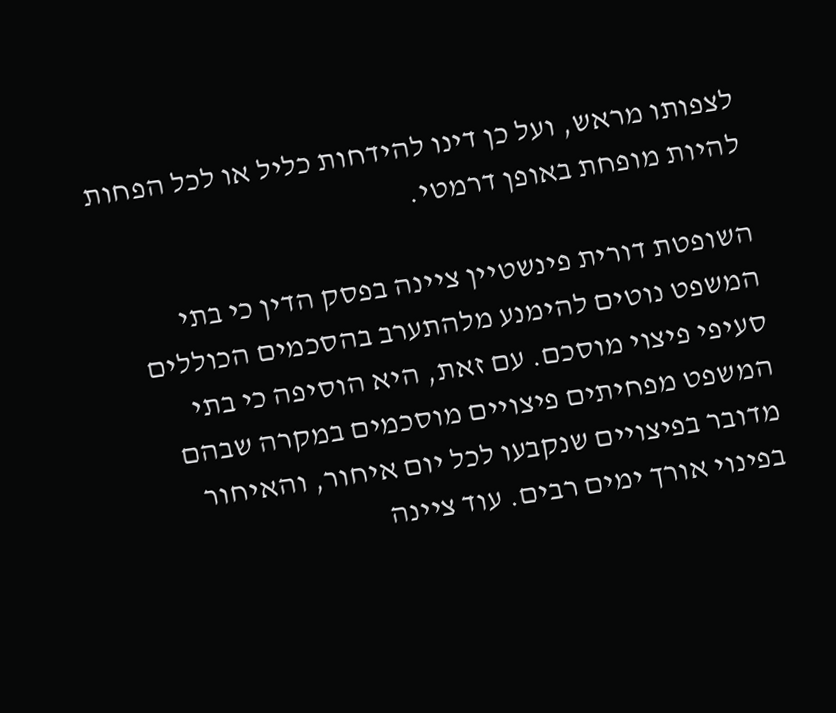לצפותו מראש, ועל כן דינו להידחות כליל או לכל הפחות להיות מופחת באופן דרמטי.

השופטת דורית פינשטיין ציינה בפסק הדין כי בתי המשפט נוטים להימנע מלהתערב בהסכמים הכוללים סעיפי פיצוי מוסכם. עם זאת, היא הוסיפה כי בתי המשפט מפחיתים פיצויים מוסכמים במקרה שבהם מדובר בפיצויים שנקבעו לכל יום איחור, והאיחור בפינוי אורך ימים רבים. עוד ציינה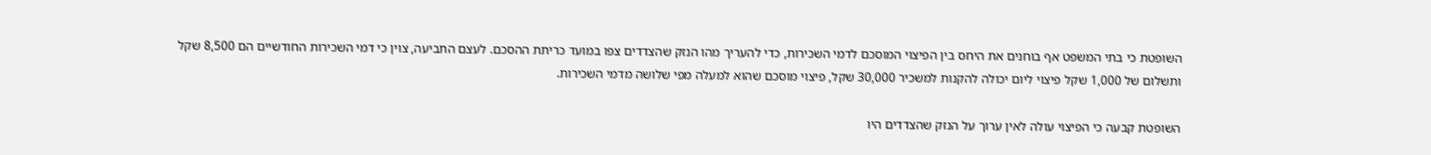השופטת כי בתי המשפט אף בוחנים את היחס בין הפיצוי המוסכם לדמי השכירות, כדי להעריך מהו הנזק שהצדדים צפו במועד כריתת ההסכם. לעצם התביעה, צוין כי דמי השכירות החודשיים הם 8,500 שקל ותשלום של 1,000 שקל פיצוי ליום יכולה להקנות למשכיר 30,000 שקל, פיצוי מוסכם שהוא למעלה מפי שלושה מדמי השכירות.

השופטת קבעה כי הפיצוי עולה לאין ערוך על הנזק שהצדדים היו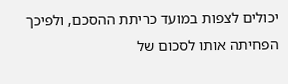יכולים לצפות במועד כריתת ההסכם, ולפיכך הפחיתה אותו לסכום של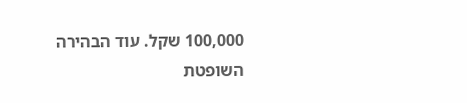100,000 שקל. עוד הבהירה השופטת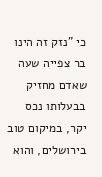כי "נזק זה הינו בר צפייה שעה שאדם מחזיק בבעלותו נכס יקר, במיקום טוב בירושלים, והוא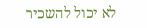לא יכול להשכיר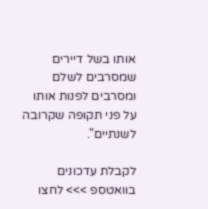אותו בשל דיירים שמסרבים לשלם ומסרבים לפנות אותו על פני תקופה שקרובה לשנתיים".

לקבלת עדכונים בוואטספ >>> לחצו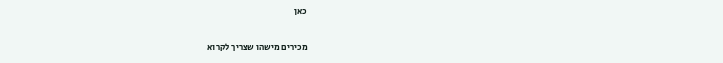כאן

מכירים מישהו שצריך לקרוא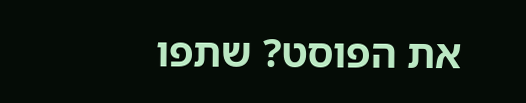את הפוסט? שתפו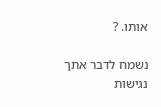אותו. ?

נשמח לדבר אתך
נגישות